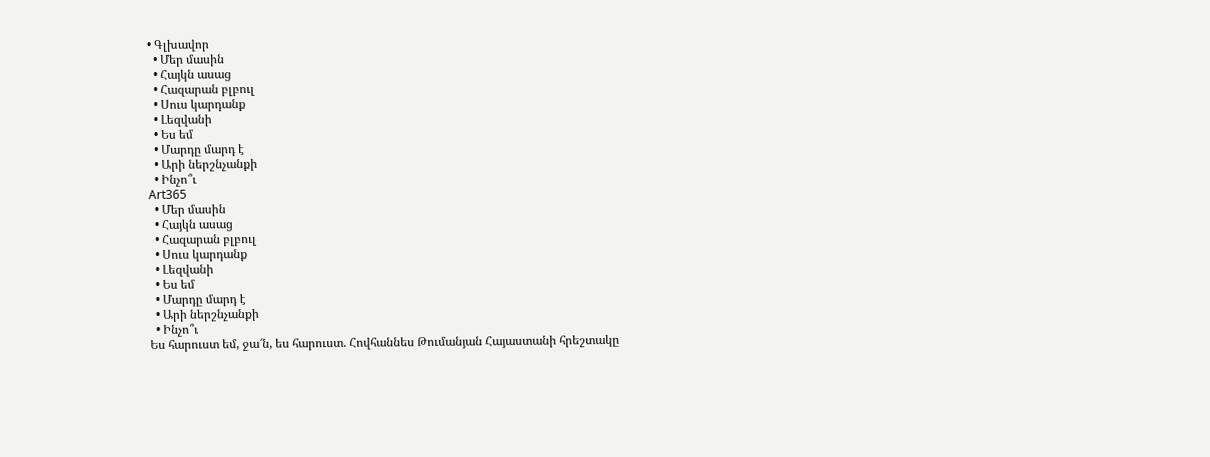• Գլխավոր
  • Մեր մասին
  • Հայկն ասաց
  • Հազարան բլբուլ
  • Սուս կարդանք
  • Լեզվանի
  • Ես եմ
  • Մարդը մարդ է
  • Արի ներշնչանքի
  • Ինչո՞ւ
Art365
  • Մեր մասին
  • Հայկն ասաց
  • Հազարան բլբուլ
  • Սուս կարդանք
  • Լեզվանի
  • Ես եմ
  • Մարդը մարդ է
  • Արի ներշնչանքի
  • Ինչո՞ւ
Ես հարուստ եմ, ջա՜ն, ես հարուստ. Հովհաննես Թումանյան Հայաստանի հրեշտակը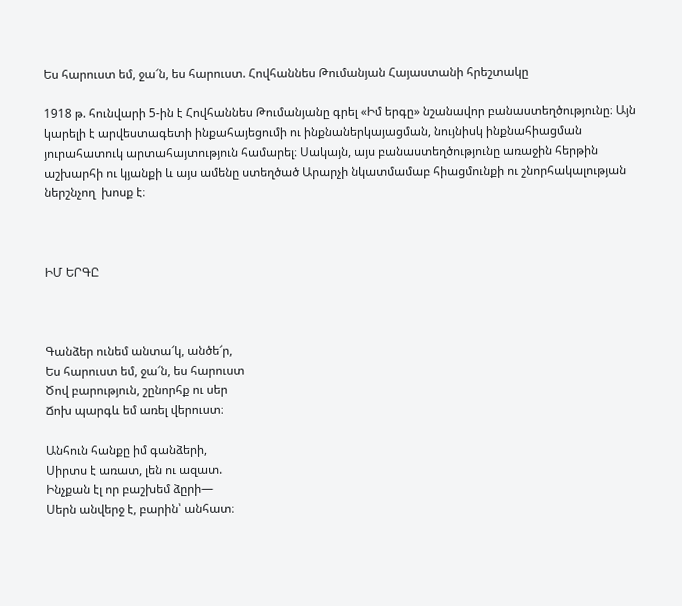Ես հարուստ եմ, ջա՜ն, ես հարուստ. Հովհաննես Թումանյան Հայաստանի հրեշտակը

1918 թ. հունվարի 5-ին է Հովհաննես Թումանյանը գրել «Իմ երգը» նշանավոր բանաստեղծությունը։ Այն կարելի է արվեստագետի ինքահայեցումի ու ինքնաներկայացման, նույնիսկ ինքնահիացման  յուրահատուկ արտահայտություն համարել։ Սակայն, այս բանաստեղծությունը առաջին հերթին  աշխարհի ու կյանքի և այս ամենը ստեղծած Արարչի նկատմամաբ հիացմունքի ու շնորհակալության ներշնչող  խոսք է։



ԻՄ ԵՐԳԸ



Գանձեր ունեմ անտա՜կ, անծե՜ր,
Ես հարուստ եմ, ջա՜ն, ես հարուստ
Ծով բարություն, շընորհք ու սեր
Ճոխ պարգև եմ առել վերուստ։

Անհուն հանքը իմ գանձերի,
Սիրտս է առատ, լեն ու ազատ.
Ինչքան էլ որ բաշխեմ ձըրի—
Սերն անվերջ է, բարին՝ անհատ։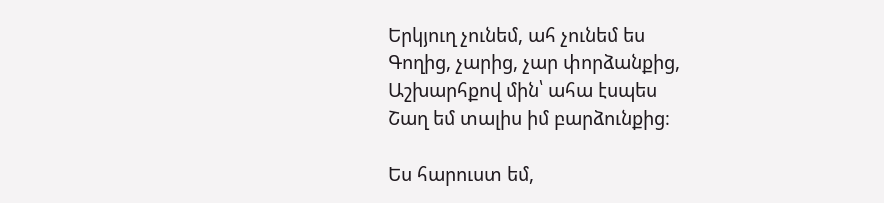Երկյուղ չունեմ, ահ չունեմ ես
Գողից, չարից, չար փորձանքից,
Աշխարհքով մին՝ ահա էսպես
Շաղ եմ տալիս իմ բարձունքից։

Ես հարուստ եմ,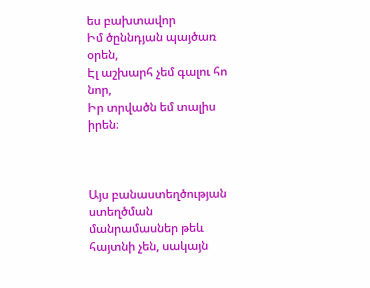ես բախտավոր
Իմ ծըննդյան պայծառ օրեն,
Էլ աշխարհ չեմ գալու հո նոր,
Իր տրվածն եմ տալիս իրեն։



Այս բանաստեղծության ստեղծման մանրամասներ թեև հայտնի չեն, սակայն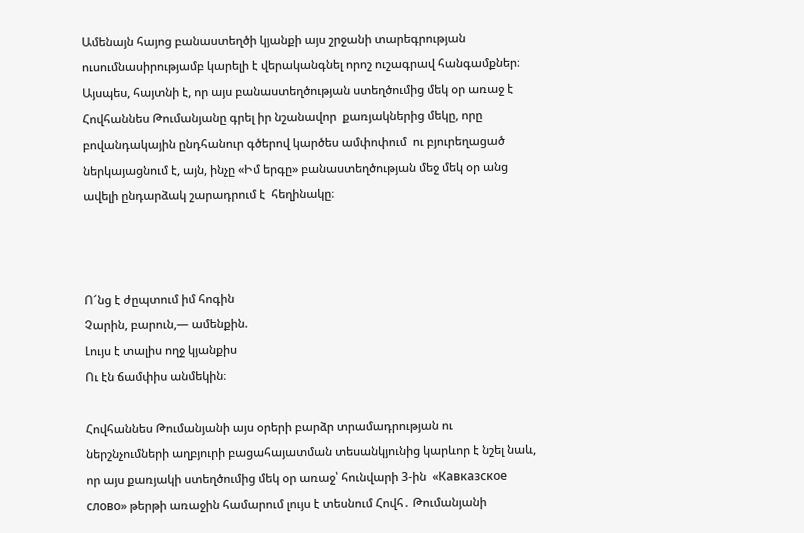Ամենայն հայոց բանաստեղծի կյանքի այս շրջանի տարեգրության ուսումնասիրությամբ կարելի է վերականգնել որոշ ուշագրավ հանգամքներ։ Այսպես, հայտնի է, որ այս բանաստեղծության ստեղծումից մեկ օր առաջ է Հովհաննես Թումանյանը գրել իր նշանավոր  քառյակներից մեկը, որը բովանդակային ընդհանուր գծերով կարծես ամփոփում  ու բյուրեղացած ներկայացնում է, այն, ինչը «Իմ երգը» բանաստեղծության մեջ մեկ օր անց ավելի ընդարձակ շարադրում է  հեղինակը։



Ո՜նց է ժըպտում իմ հոգին
Չարին, բարուն,― ամենքին.
Լույս է տալիս ողջ կյանքիս
Ու էն ճամփիս անմեկին։

Հովհաննես Թումանյանի այս օրերի բարձր տրամադրության ու ներշնչումների աղբյուրի բացահայատման տեսանկյունից կարևոր է նշել նաև, որ այս քառյակի ստեղծումից մեկ օր առաջ՝ հունվարի 3-ին  «Кавказское слово» թերթի առաջին համարում լույս է տեսնում Հովհ․ Թումանյանի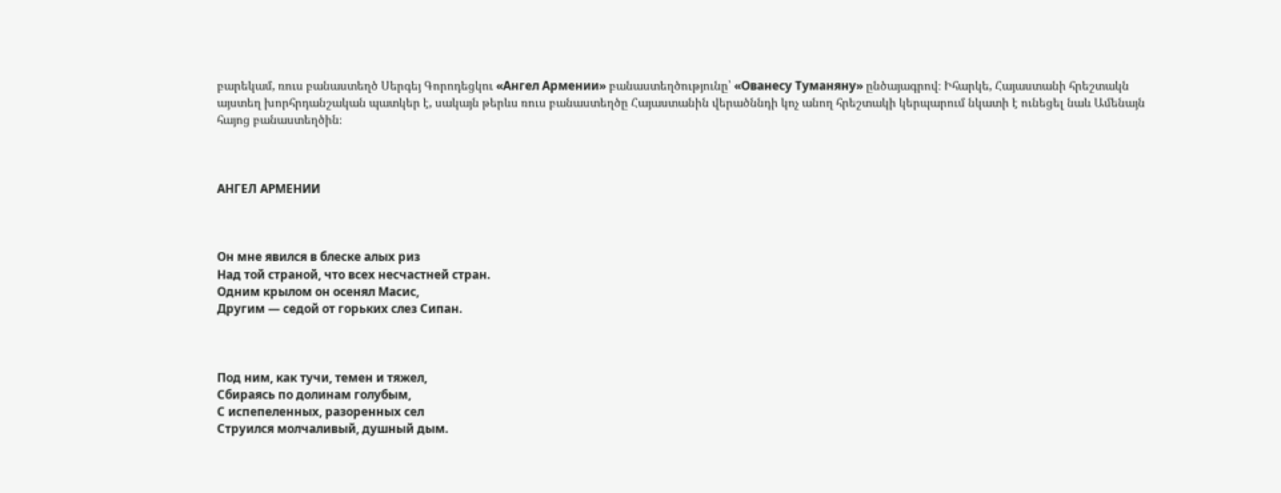բարեկամ, ռուս բանաստեղծ Սերգեյ Գորոդեցկու «Ангел Армении» բանաստեղծությունը՝ «Ованесу Туманяну» ընծայագրով։ Իհարկե, Հայաստանի հրեշտակն այստեղ խորհրդանշական պատկեր է, սակայն թերևս ռուս բանաստեղծը Հայաստանին վերածննդի կոչ անող հրեշտակի կերպարում նկատի է ունեցել նաև Ամենայն հայոց բանաստեղծին։



АНГЕЛ АРМЕНИИ



Он мне явился в блеске алых риз
Над той страной, что всех несчастней стран.
Одним крылом он осенял Масис,
Другим — седой от горьких слез Сипан.



Под ним, как тучи, темен и тяжел,
Сбираясь по долинам голубым,
С испепеленных, разоренных сел
Струился молчаливый, душный дым.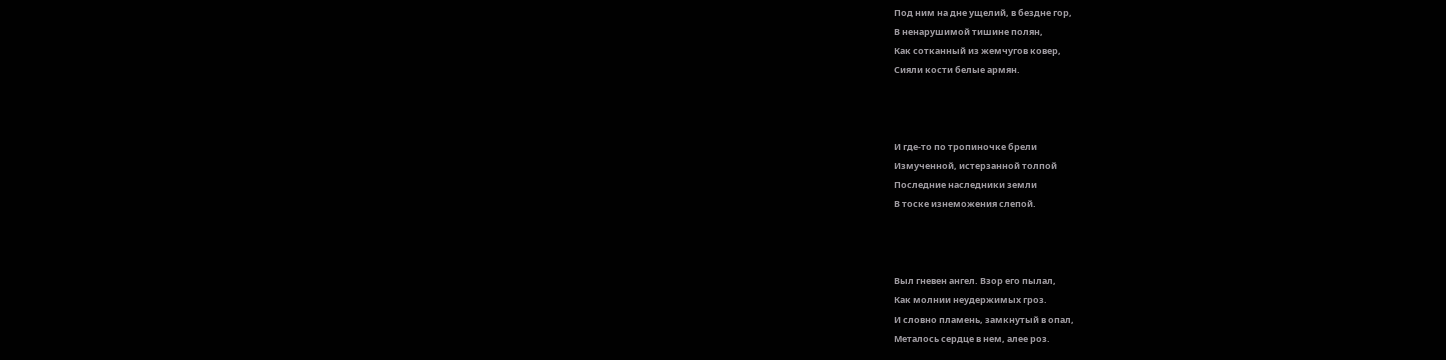Под ним на дне ущелий, в бездне гор,
В ненарушимой тишине полян,
Как сотканный из жемчугов ковер,
Сияли кости белые армян.



И где-то по тропиночке брели
Измученной, истерзанной толпой
Последние наследники земли
В тоске изнеможения слепой.



Выл гневен ангел. Взор его пылал,
Как молнии неудержимых гроз.
И словно пламень, замкнутый в опал,
Металось сердце в нем, алее роз.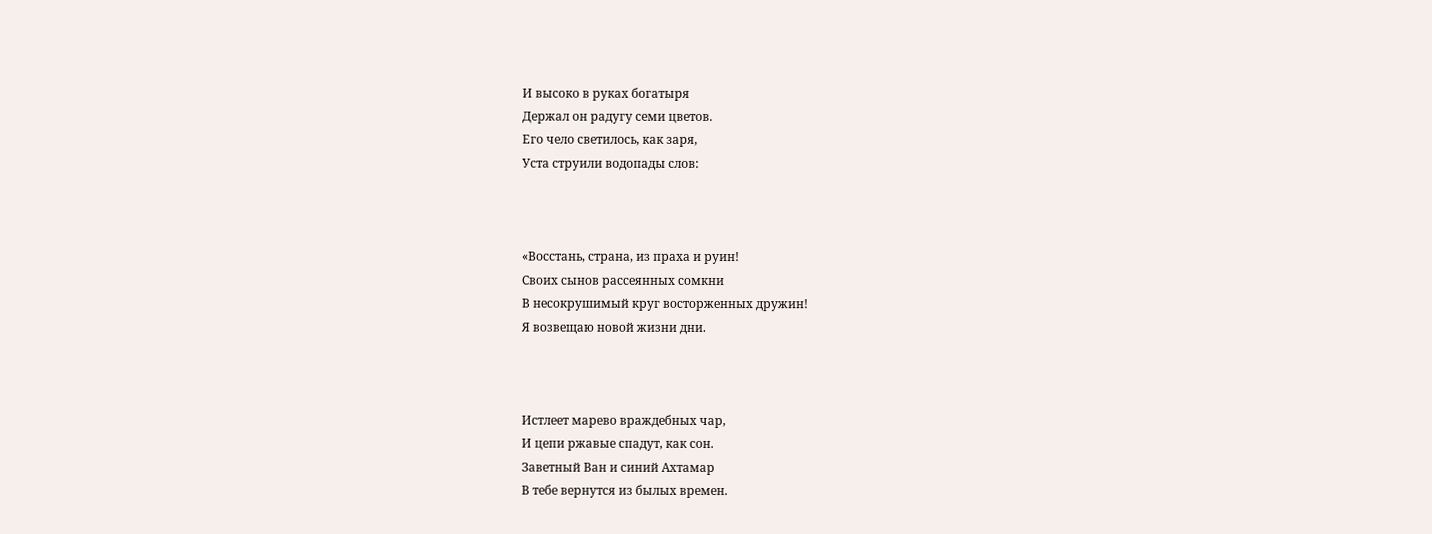И высоко в руках богатыря
Держал он радугу семи цветов.
Его чело светилось, как заря,
Уста струили водопады слов:



«Восстань, страна, из праха и руин!
Своих сынов рассеянных сомкни
В несокрушимый круг восторженных дружин!
Я возвещаю новой жизни дни.



Истлеет марево враждебных чар,
И цепи ржавые спадут, как сон.
Заветный Ван и синий Ахтамар
В тебе вернутся из былых времен.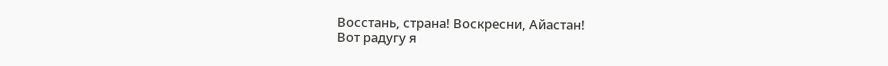Восстань, страна! Воскресни, Айастан!
Вот радугу я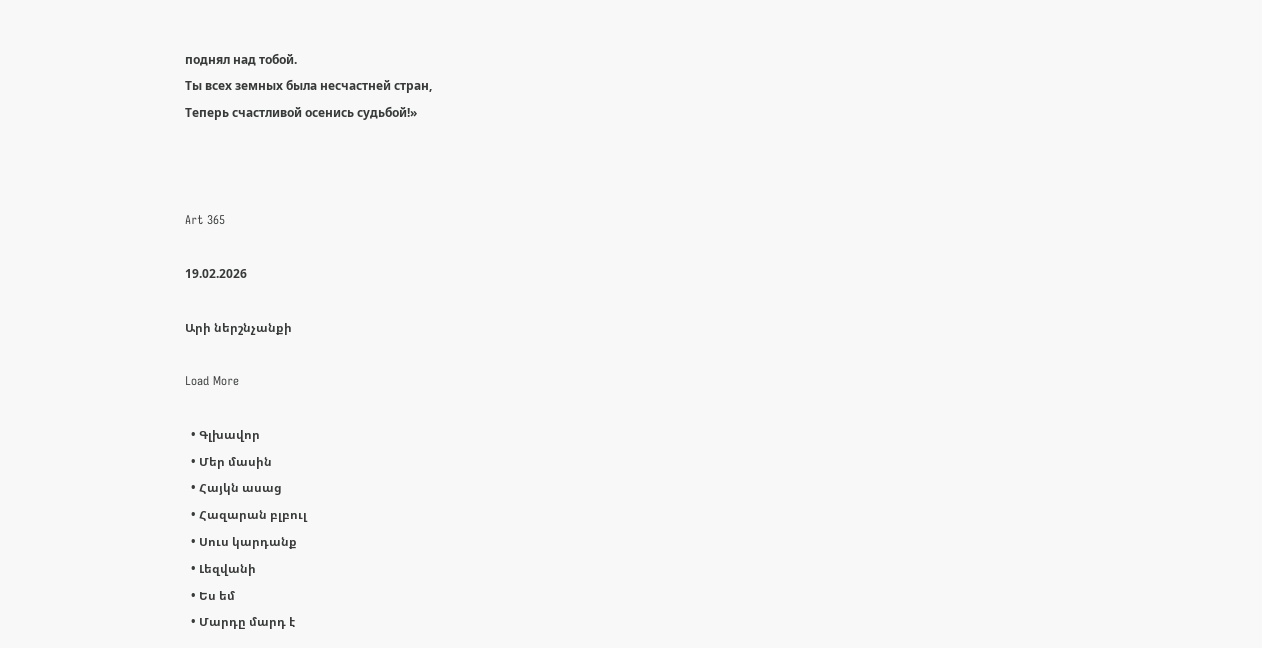поднял над тобой.
Ты всех земных была несчастней стран,
Теперь счастливой осенись судьбой!»



Art 365

19.02.2026

Արի ներշնչանքի

Load More

  • Գլխավոր
  • Մեր մասին
  • Հայկն ասաց
  • Հազարան բլբուլ
  • Սուս կարդանք
  • Լեզվանի
  • Ես եմ
  • Մարդը մարդ է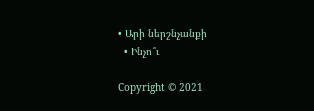• Արի ներշնչանքի
  • Ինչո՞ւ

Copyright © 2021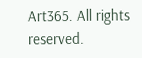Art365. All rights reserved.